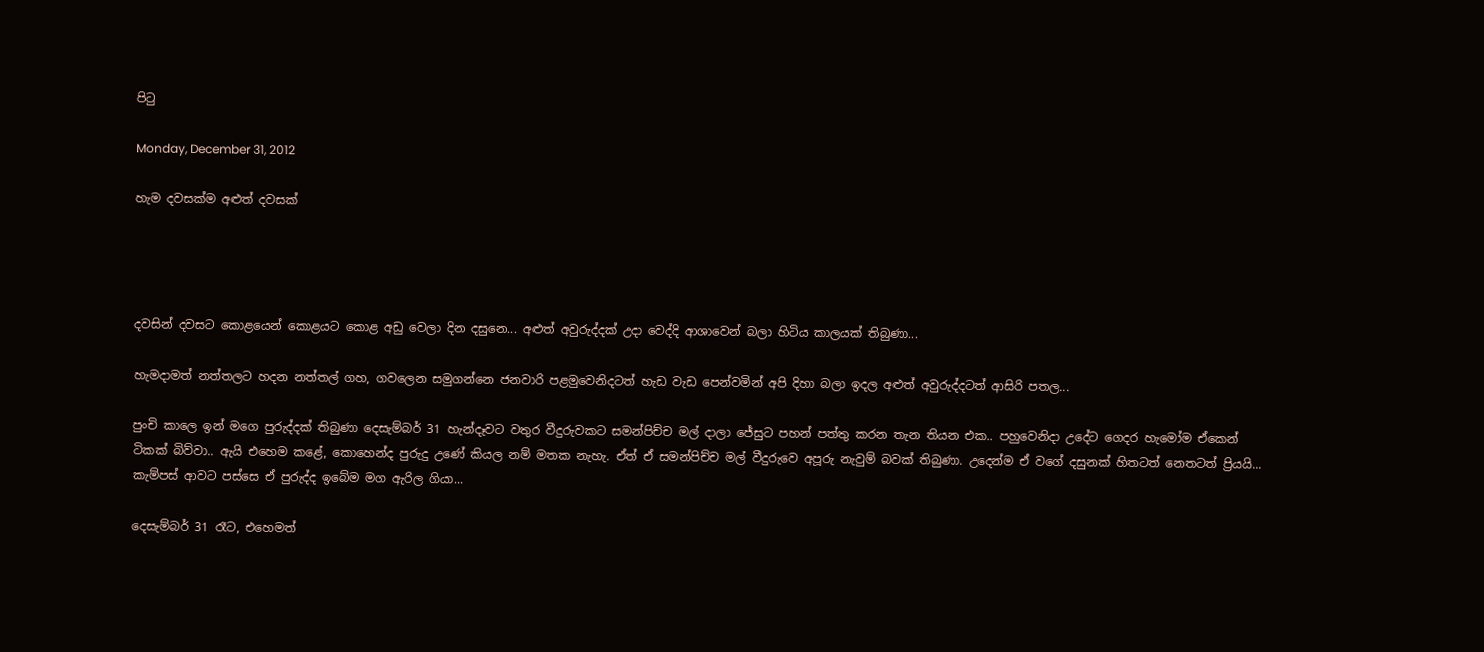පිටු

Monday, December 31, 2012

හැම දවසක්ම අළුත් දවසක්




දවසින් දවසට කොළයෙන් කොළයට කොළ අඩු වෙලා දින දසුනෙ... අළුත් අවුරුද්දක් උදා වෙද්දි ආශාවෙන් බලා හිටිය කාලයක් තිබුණා...

හැමදාමත් නත්තලට හදන නත්තල් ගහ, ගවලෙන සමුගන්නෙ ජනවාරි පළමුවෙනිදටත් හැඩ වැඩ පෙන්වමින් අපි දිහා බලා ඉදල අළුත් අවුරුද්දටත් ආසිරි පතල...

පුංචි කාලෙ ඉන් මගෙ පුරුද්දක් තිබුණා දෙසැම්බර් 31 හැන්දෑවට වතුර වීදුරුවකට සමන්පිච්ච මල් දාලා ජේසුට පහන් පත්තු කරන තැන තියන එක.. පහුවෙනිදා උදේට ගෙදර හැමෝම ඒකෙන් ටිකක් බිව්වා.. ඇයි එහෙම කළේ, කොහෙන්ද පුරුදු උණේ කියල නම් මතක නැහැ. ඒත් ඒ සමන්පිච්ච මල් වීදුරුවෙ අපූරු නැවුම් බවක් තිබුණා. උදෙන්ම ඒ වගේ දසුනක් හිතටත් නෙතටත් ප්‍රියයි... කැම්පස් ආවට පස්සෙ ඒ පුරුද්ද ඉබේම මග ඇරිල ගියා...

දෙසැම්බර් 31 රෑට, එහෙමත්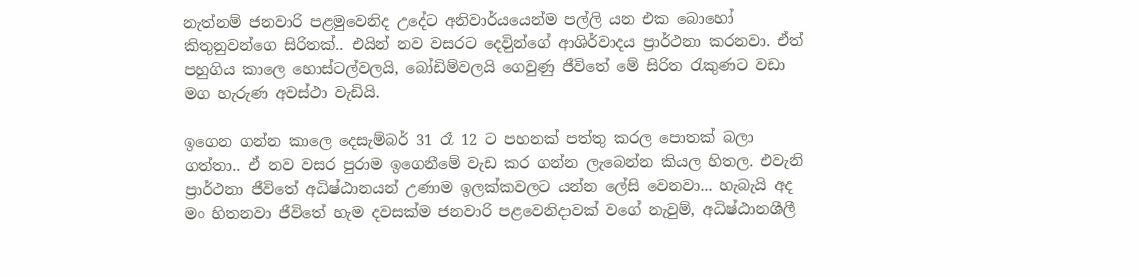නැත්නම් ජනවාරි පළමුවෙනිද උදේට අනිවාර්යයෙන්ම පල්ලි යන එක බොහෝ කිතුනුවන්ගෙ සිරිතක්.. එයින් නව වසරට දෙවිුන්ගේ ආශිර්වාදය ප්‍රාර්ථනා කරනවා. ඒත් පහුගිය කාලෙ හොස්ටල්වලයි, බෝඩිම්වලයි ගෙවුණු ජීවිතේ මේ සිරිත රැකුණට වඩා මග හැරුණ අවස්ථා වැඩියි.

ඉගෙන ගන්න කාලෙ දෙසැම්බර් 31 රෑ 12 ට පහනක් පත්තු කරල පොතක් බලා ගත්තා.. ඒ නව වසර පුරාම ඉගෙනීමේ වැඩ කර ගන්න ලැබෙන්න කියල හිතල. එවැනි ප්‍රාර්ථනා ජීවිතේ අධිෂ්ඨානයන් උණාම ඉලක්කවලට යන්න ලේසි වෙනවා... හැබැයි අද මං හිතනවා ජීවිතේ හැම දවසක්ම ජනවාරි පළවෙනිදාවක් වගේ නැවුම්, අධිෂ්ඨානශීලී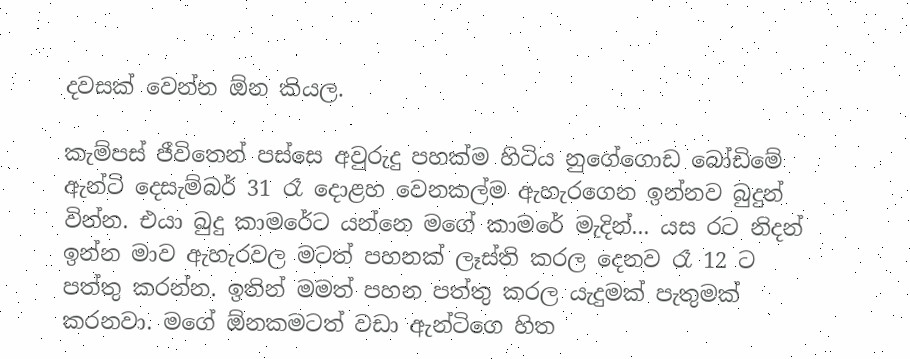දවසක් වෙන්න ඕන කියල.

කැම්පස් ජීවිතෙන් පස්සෙ අවුරුදු පහක්ම හිටිය නුගේගොඩ බෝඩිමේ ඇන්ටි දෙසැම්බර් 31 රෑ දොළහ වෙනකල්ම ඇහැරගෙන ඉන්නව බුදුන් වින්න. එයා බුදු කාමරේට යන්නෙ මගේ කාමරේ මැදින්... යස රට නිදන් ඉන්න මාව ඇහැරවල මටත් පහනක් ලෑස්ති කරල දෙනව රෑ 12 ට පත්තු කරන්න. ඉතින් මමත් පහන පත්තු කරල යැදුමක් පැතුමක් කරනවා. මගේ ඕනකමටත් වඩා ඇන්ටිගෙ හිත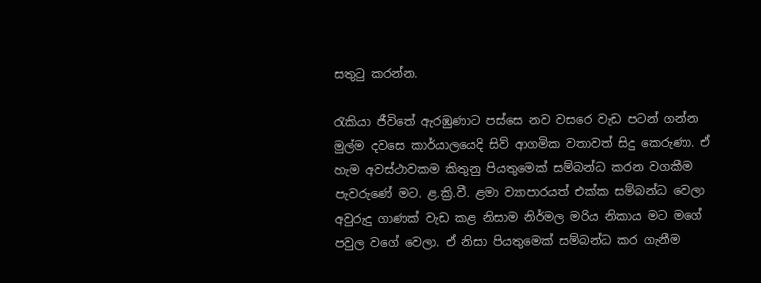සතුටු කරන්න.

රැකියා ජීවිතේ ඇරඹුණාට පස්සෙ නව වසරෙ වැඩ පටන් ගන්න මුල්ම දවසෙ කාර්යාලයෙදි සිව් ආගමික වතාවත් සිදු කෙරුණා. ඒ හැම අවස්ථාවකම කිතුනු පියතුමෙක් සම්බන්ධ කරන වගකීම පැවරුණේ මට. ළ.ක්‍රි.වී. ළමා ව්‍යාපාරයත් එක්ක සම්බන්ධ වෙලා අවුරුදු ගාණක් වැඩ කළ නිසාම නිර්මල මරිය නිකාය මට මගේ පවුල වගේ වෙලා. ඒ නිසා පියතුමෙක් සම්බන්ධ කර ගැනීම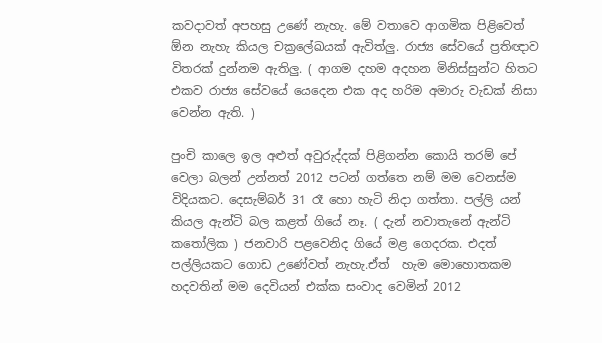කවදාවත් අපහසු උණේ නැහැ. මේ වතාවෙ ආගමික පිළිවෙත් ඕන නැහැ කියල චක්‍රලේඛයක් ඇවිත්ලු. රාජ්‍ය සේවයේ ප්‍රතිඥාව විතරක් දුන්නම ඇතිලු. ( ආගම දහම අදහන මිනිස්සුන්ට හිතට එකව රාජ්‍ය සේවයේ යෙදෙන එක අද හරිම අමාරු වැඩක් නිසා වෙන්න ඇති. )

පුංචි කාලෙ ඉල අළුත් අවුරුද්දක් පිළිගන්න කොයි තරම් පේ වෙලා බලන් උන්නත් 2012 පටන් ගත්තෙ නම් මම වෙනස්ම විදියකට. දෙසැම්බර් 31 රෑ හො හැටි නිදා ගත්තා. පල්ලි යන් කියල ඇන්ටි බල කළත් ගියේ නෑ. ( දැන් නවාතැනේ ඇන්ටි කතෝලික ) ජනවාරි පළවෙනිද ගියේ මළ ගෙදරක. එදත් පල්ලියකට ගොඩ උණේවත් නැහැ.ඒත්  හැම මොහොතකම හදවතින් මම දෙවියන් එක්ක සංවාද වෙමින් 2012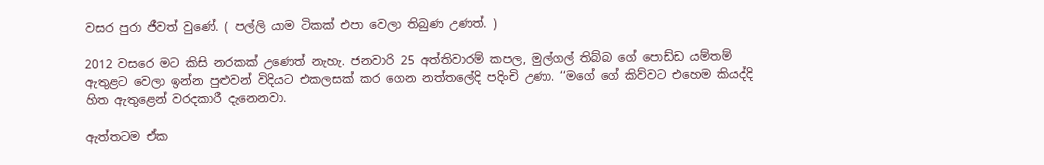වසර පුරා ජීවත් වුණේ. ( පල්ලි යාම ටිකක් එපා වෙලා තිබුණ උණත්. )

2012 වසරෙ මට කිසි නරකක් උණෙත් නැහැ. ජනවාරි 25 අත්තිවාරම් කපල, මුල්ගල් තිබ්බ ගේ පොඩ්ඩ යම්තම් ඇතුළට වෙලා ඉන්න පුළුවන් විදියට එකලසක් කර ගෙන නත්තලේදි පදිංචි උණා. ‘‘මගේ ගේ කිව්වට එහෙම කියද්දි හිත ඇතුළෙන් වරදකාරී දැනෙනවා.

ඇත්තටම ඒක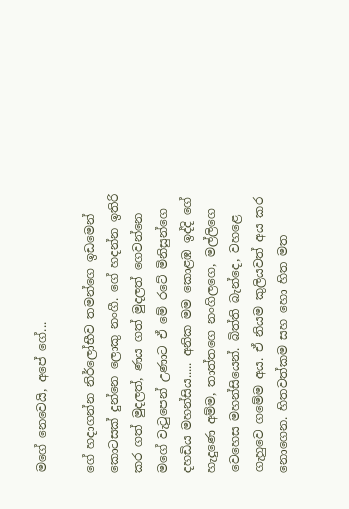මගේ නෙවෙයි, අපේ ගේ...

ගේ හදාගන්න නිර්ලෝභීව තමන්ගෙ ඉඩමෙන් කොටසක් දුන්නෙ ලොකු නංගී. ගේ හදන්න ඉතිරි කර ගත් මුදලත්, ණය ගත් මුදලත් ගෙවන්නෙ මගේ වැටුපෙන් උණාට ඒ මේ රටේ මිනිසුන්ගෙ දහඩිය මහන්සිය..... අනික මම කොළඹ ඉද්දි ගේ හැදුණෙ අම්ම, තාත්තගෙ නංගිලගෙ, මල්ලිගෙ වෙහෙස මහන්සියෙන්. බිත්ති බැන්දෙ, වහළෙ ගැහුවෙ ගමේම අය. ඒ නියම කුලියවත් අය කර නොගෙන. හිතවත්කම සහ හො හිත මත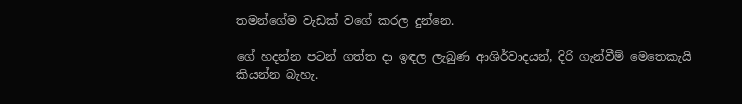තමන්ගේම වැඩක් වගේ කරල දුන්නෙ.

ගේ හදන්න පටන් ගත්ත දා ඉඳල ලැබුණ ආශිර්වාදයන්, දිරි ගැන්වීම් මෙතෙකැයි කියන්න බැහැ.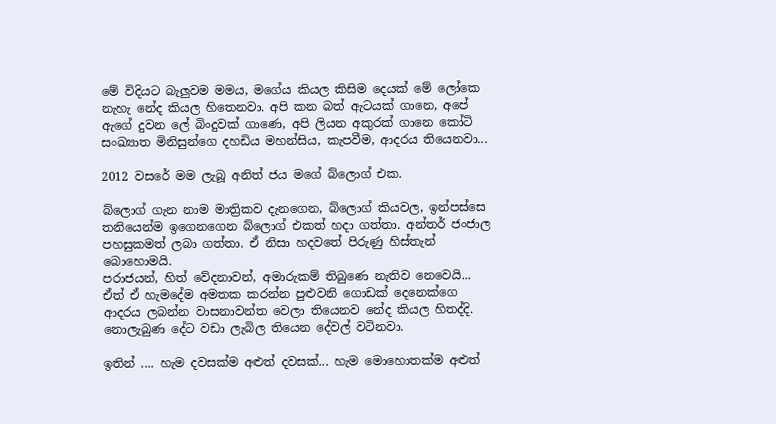මේ විදියට බැලුවම මමය, මගේය කියල කිසිම දෙයක් මේ ලෝකෙ නැහැ නේද කියල හිතෙනවා. අපි කන බත් ඇටයක් ගානෙ, අපේ ඇගේ දුවන ලේ බිංදුවක් ගාණෙ, අපි ලියන අකුරක් ගානෙ කෝටි සංඛ්‍යාත මිනිසුන්ගෙ දහඩිය මහන්සිය, කැපවීම, ආදරය තියෙනවා...

2012 වසරේ මම ලැබූ අනිත් ජය මගේ බ්ලොග් එක.

බ්ලොග් ගැන නාම මාත්‍රිකව දැනගෙන, බ්ලොග් කියවල, ඉන්පස්සෙ තනියෙන්ම ඉගෙනගෙන බ්ලොග් එකත් හදා ගත්තා. අන්තර් ජංජාල පහසුකමත් ලබා ගත්තා. ඒ නිසා හදවතේ පිරුණු හිස්තැන් බොහොමයි.
පරාජයන්, හිත් වේදනාවන්, අමාරුකම් තිබුණෙ නැතිව නෙවෙයි... ඒත් ඒ හැමදේම අමතක කරන්න පුළුවනි ගොඩක් දෙනෙක්ගෙ ආදරය ලබන්න වාසනාවන්ත වෙලා තියෙනව නේද කියල හිතද්දි. නොලැබුණ දේට වඩා ලැබිල තියෙන දේවල් වටිනවා.

ඉතින් .... හැම දවසක්ම අළුත් දවසක්... හැම මොහොතක්ම අළුත්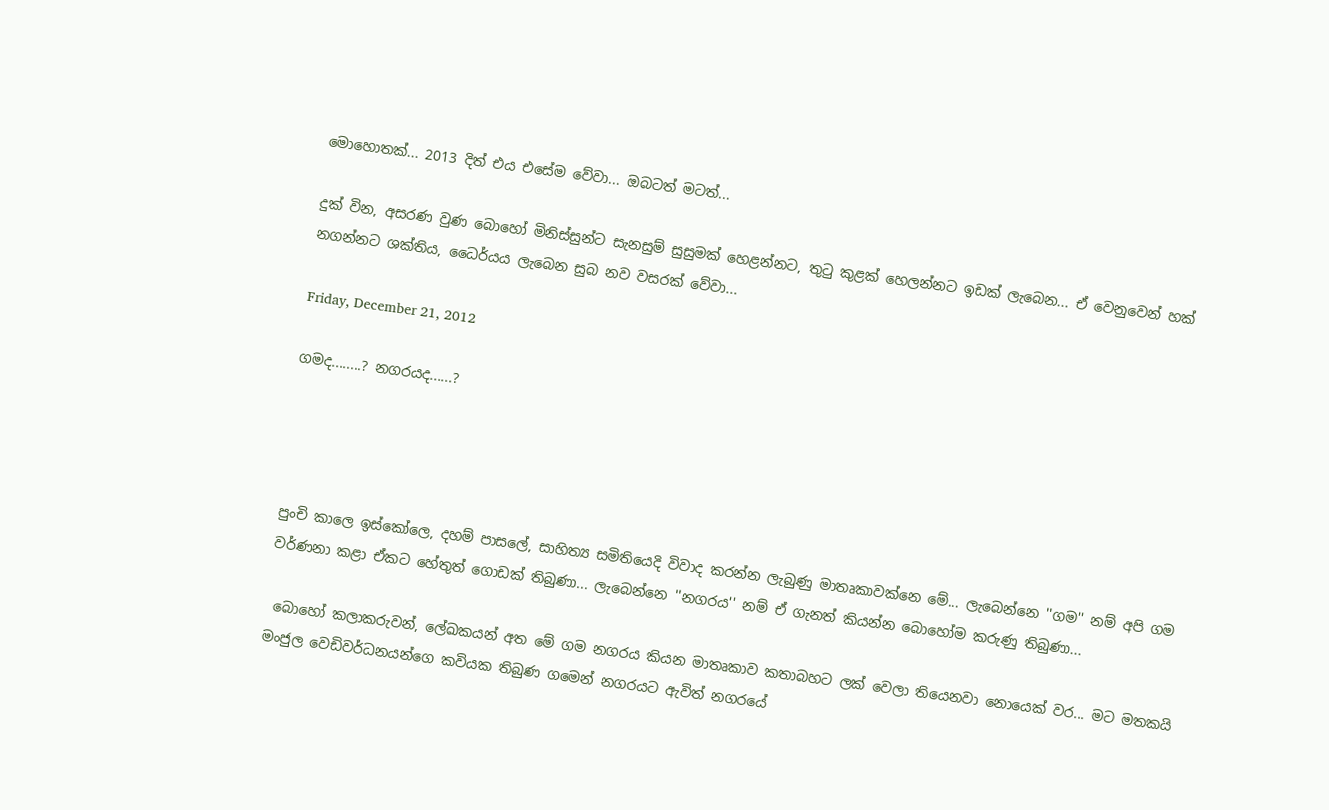මොහොතක්... 2013 දිත් එය එසේම වේවා... ඔබටත් මටත්...

දුක් වින, අසරණ වුණ බොහෝ මිනිස්සුන්ට සැනසුම් සුසුමක් හෙළන්නට, තුටු කුළක් හෙලන්නට ඉඩක් ලැබෙන... ඒ වෙනුවෙන් හක් නගන්නට ශක්තිය, ධෛර්යය ලැබෙන සුබ නව වසරක් වේවා...

Friday, December 21, 2012

ගමද........? නගරයද......?




පුංචි කාලෙ ඉස්කෝලෙ, දහම් පාසලේ, සාහිත්‍ය සමිතියෙදි විවාද කරන්න ලැබුණු මාතෘකාවක්නෙ මේ... ලැබෙන්නෙ ''ගම'' නම් අපි ගම වර්ණනා කළා ඒකට හේතුත් ගොඩක් තිබුණා... ලැබෙන්නෙ ''නගරය'' නම් ඒ ගැනත් කියන්න බොහෝම කරුණු තිබුණා...

 බොහෝ කලාකරුවන්, ලේඛකයන් අත මේ ගම නගරය කියන මාතෘකාව කතාබහට ලක් වෙලා තියෙනවා නොයෙක් වර... මට මතකයි මංජුල වෙඩිවර්ධනයන්ගෙ කවියක තිබුණ ගමෙන් නගරයට ඇවිත් නගරයේ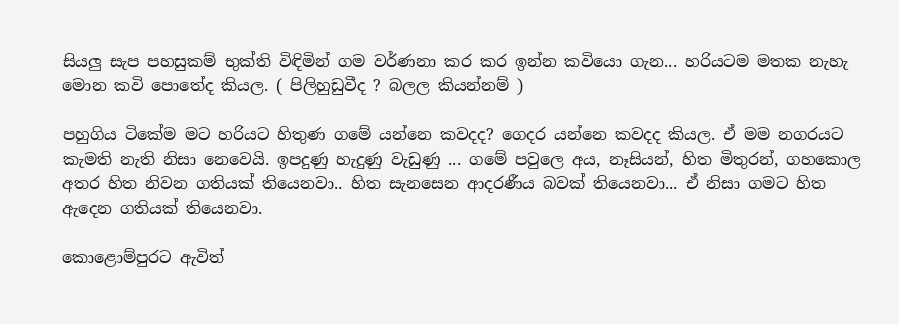සියලු සැප පහසුකම් භුක්ති විඳිමින් ගම වර්ණනා කර කර ඉන්න කවියො ගැන... හරියටම මතක නැහැ මොන කවි පොතේද කියල. ( පිලිහුඩුවීද ? බලල කියන්නම් )

පහුගිය ටිකේම මට හරියට හිතුණ ‍ගමේ යන්නෙ කවදද? ගෙදර යන්නෙ කවදද කියල. ඒ මම නගරයට කැමති නැති නිසා නෙවෙයි. ඉපදුණු හැදුණු වැඩුණු ... ගමේ පවුලෙ අය, නෑසියන්, හිත මිතුරන්, ගහකොල අතර හිත නිවන ගතියක් තියෙනවා.. හිත සැනසෙන ආදරණීය බවක් තියෙනවා... ඒ නිසා ගමට හිත ඇදෙන ගතියක් තියෙනවා.

කොළොම්පුරට ඇවිත්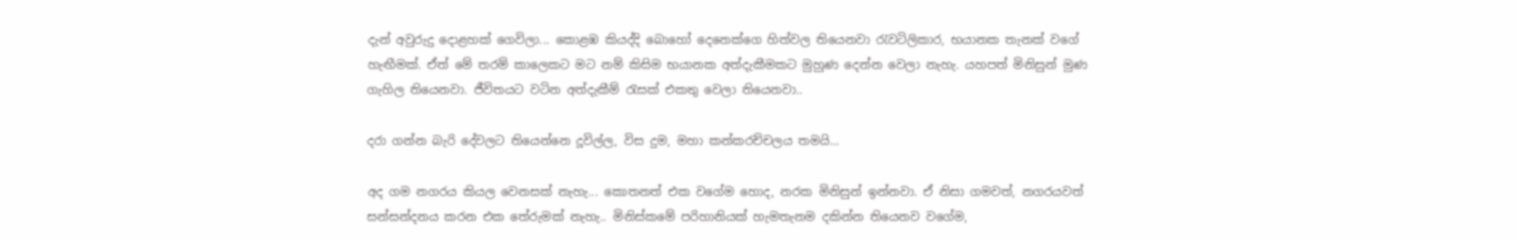දැන් අවුරුදු ‍දොළහක් ගෙවිලා... කොළඹ කියද්දි බොහෝ දෙනෙක්ගෙ හිත්වල තියෙනවා රැවටිලිකාර, භයානක තැනක් ‍වගේ හැඟීමක්. ඒත් මේ තරම් කාලෙකට මට නම් කිසිම භයානක අත්දැකීමකට මුහුණ දෙන්න වෙලා නැහැ. යහපත් මිනිසුන් මුණ ගැහිල තියෙනවා. ජීවිතයට වටින අත්දැකීම් රැසක් එකතු වෙලා තියෙනවා..

දරා ගන්න බැරි දේවලට තියෙන්නෙ දූවිල්ල, විස දුම, මහා කන්කරච්චලය තමයි...

අද ගම නගරය කියල වෙනසක් නැහැ... කොතනත් එක වගේම හොද, නරක මිනිසුන් ඉන්නවා. ඒ නිසා ගමවත්, නගරයවත් සන්සන්දනය කරන එක තේරුමක් නැහැ.. මිනිස්කමේ පරිහානියක් හැමතැනම දකින්න තියෙනව වගේම,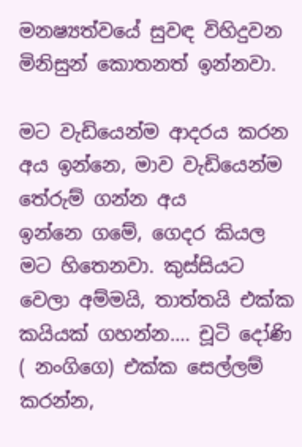මනෂ්‍යත්වයේ සුවඳ විහිදුවන මිනිසුන් කොතනත් ඉන්නවා.

මට වැඩියෙන්ම ආදරය කරන අය ඉන්නෙ, මාව වැඩියෙන්ම තේරුම් ගන්න අය ඉන්නෙ ‍ගමේ, ගෙදර කියල මට හිතෙනවා. කුස්සියට වෙලා අම්මයි, තාත්තයි එක්ක කයියක් ගහන්න.... චූටි දෝණි ( නංගිගෙ) එක්ක සෙල්ලම් කරන්න,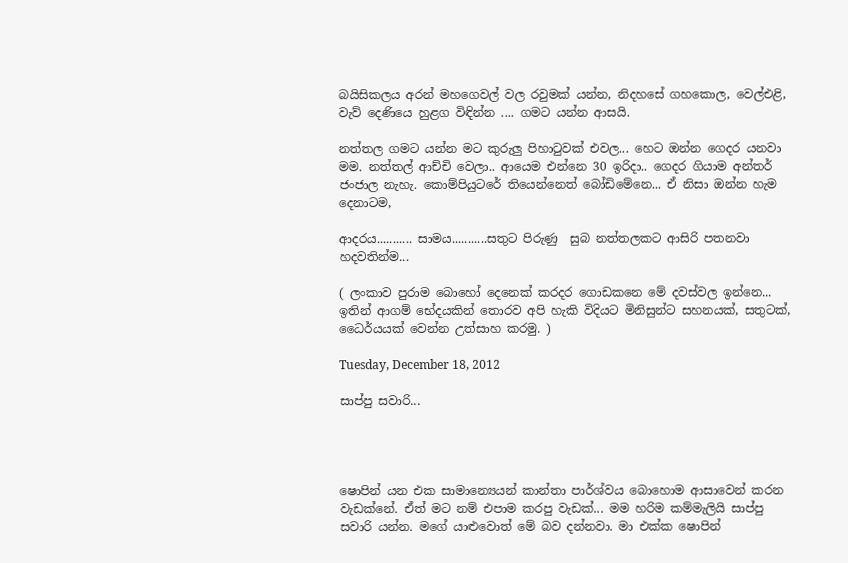බයිසිකලය අරන් මහගෙවල් වල රවුමක් යන්න, නිදහසේ ගහකොල, වෙල්එළි, වැව් දෙණියෙ හුළග විඳින්න .... ගමට යන්න ආසයි.

නත්තල ගමට යන්න මට කුරුලු පිහාටුවක් එවල... හෙට ඔන්න ගෙදර යනවා මම. නත්තල් ආච්චි වෙලා.. ආයෙම එන්නෙ 30 ඉරිදා.. ගෙදර ගියාම අන්තර් ජංජාල නැහැ. කොම්පියුටරේ තියෙන්නෙත් බෝඩිමේනෙ... ඒ නිසා ඔන්න හැම දෙනාටම,

ආදරය........... සාමය...........සතුට පිරුණු  සුබ නත්තලකට ආසිරි පතනවා හදවතින්ම...

( ලංකාව පුරාම බොහෝ දෙනෙක් කරදර ගොඩකනෙ මේ දවස්වල ඉන්නෙ... ඉතින් ආගම් භේදයකින් තොරව අපි හැකි විදියට මිනිසුන්ට සහනයක්, සතුටක්, ධෛර්යයක් වෙන්න උත්සාහ කරමු. )

Tuesday, December 18, 2012

සාප්පු සවාරි...




ෂොපින් යන එක සාමාන්‍යෙයන් කාන්තා පාර්ශ්වය බොහොම ආසාවෙන් කරන වැඩක්නේ. ඒත් මට නම් එපාම කරපු වැඩක්... මම හරිම කම්මැලියි සාප්පු සවාරි යන්න. මගේ යාළුවොත් මේ බව දන්නවා. මා එක්ක ෂොපින්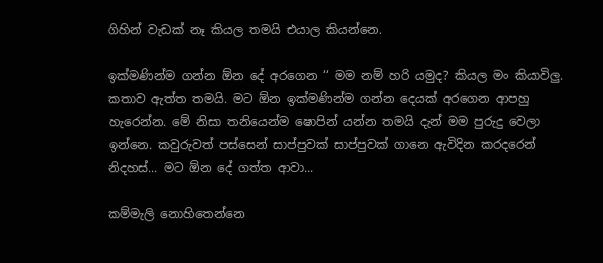ගිහින් වැඩක් නෑ කියල තමයි එයාල කියන්නෙ.

ඉක්මණින්ම ගන්න ඕන දේ අරගෙන ‘‘ මම නම් හරි යමුද? කියල මං කියාවිලු. කතාව ඇත්ත තමයි. මට ඕන ඉක්මණින්ම ගන්න දෙයක් අරගෙන ආපහු හැරෙන්න. මේ නිසා තනියෙන්ම ෂොපින් යන්න තමයි දැන් මම පුරුදු වෙලා ඉන්නෙ. කවුරුවත් පස්සෙන් සාප්පුවක් සාප්පුවක් ගානෙ ඇවිදින කරදරෙන් නිදහස්... මට ඕන දේ ගත්ත ආවා...

කම්මැලි නොහිතෙන්නෙ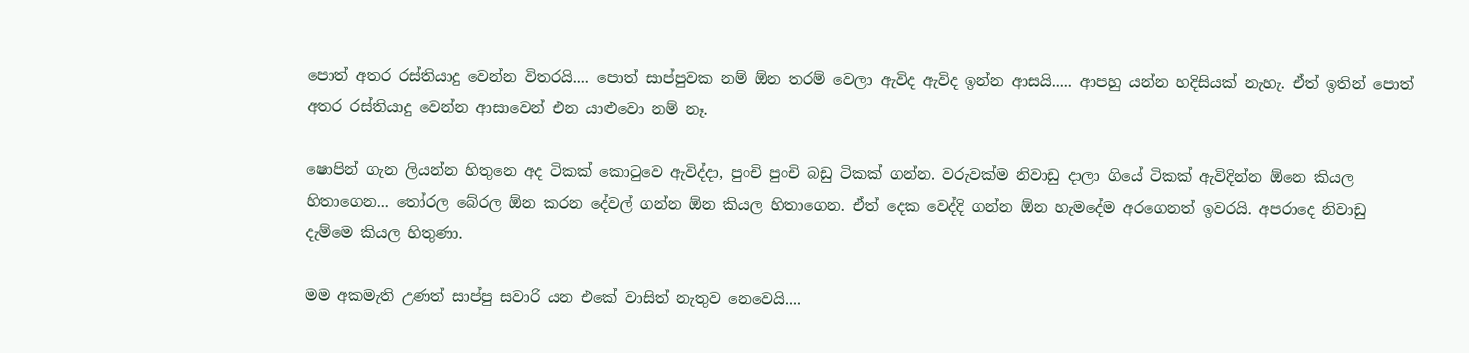පොත් අතර රස්තියාදු වෙන්න විතරයි.... පොත් සාප්පුවක නම් ඕන තරම් වෙලා ඇවිද ඇවිද ඉන්න ආසයි..... ආපහු යන්න හදිසියක් නැහැ. ඒත් ඉතින් පොත් අතර රස්තියාදු වෙන්න ආසාවෙන් එන යාළුවො නම් නෑ.

ෂොපින් ගැන ලියන්න හිතුනෙ අද ටිකක් කොටුවෙ ඇවිද්දා, පුංචි පුංචි බඩු ටිකක් ගන්න. වරුවක්ම නිවාඩු දාලා ගියේ ටිකක් ඇවිදින්න ඕනෙ කියල හිතාගෙන... තෝරල බේරල ඕන කරන දේවල් ගන්න ඕන කියල හිතාගෙන. ඒත් දෙක වෙද්දි ගන්න ඕන හැමදේම අරගෙනත් ඉවරයි. අපරාදෙ නිවාඩු දැම්මෙ කියල හිතුණා.

මම අකමැති උණත් සාප්පු සවාරි යන එකේ වාසිත් නැතුව නෙවෙයි....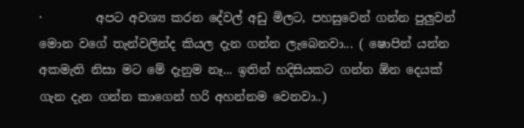·         අපට අවශ්‍ය කරන දේවල් අඩු මිලට, පහසුවෙන් ගන්න පුලුවන් මොන වගේ තැන්වලින්ද කියල දැන ගන්න ලැබෙනවා... ( ෂොපින් යන්න අකමැති නිසා මට මේ දැනුම නෑ... ඉතින් හදිසියකට ගන්න ඕන දෙයක් ගැන දැන ගන්න කාගෙන් හරි අහන්නම වෙනවා..)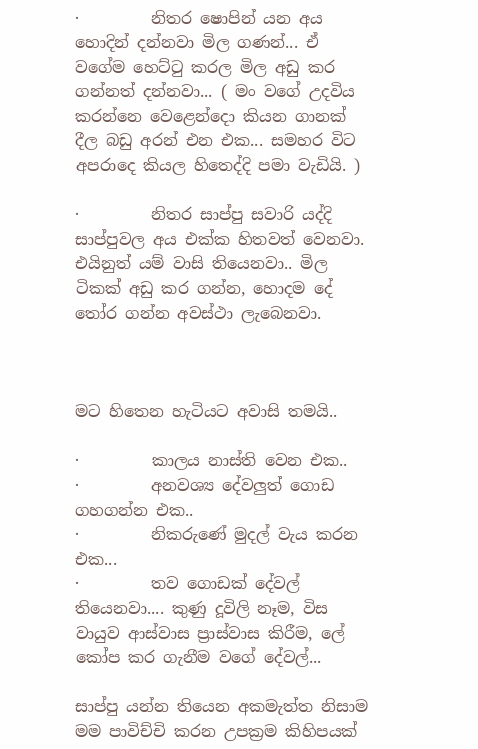·         නිතර ෂොපින් යන අය හොදින් දන්නවා මිල ගණන්... ඒ වගේම හෙට්ටු කරල මිල අඩු කර ගන්නත් දන්නවා... ( මං වගේ උදවිය කරන්නෙ වෙළෙන්දො කියන ගානක් දීල බඩු අරන් එන එක... සමහර විට අපරාදෙ කියල හිතෙද්දි පමා වැඩියි. )

·         නිතර සාප්පු සවාරි යද්දි සාප්පුවල අය එක්ක හිතවත් වෙනවා. එයිනුත් යම් වාසි තියෙනවා.. මිල ටිකක් අඩු කර ගන්න, හොදම දේ තෝර ගන්න අවස්ථා ලැබෙනවා.



මට හිතෙන හැටියට අවාසි තමයි..

·         කාලය නාස්ති වෙන එක..
·         අනවශ්‍ය දේවලුත් ගොඩ ගහගන්න එක..
·         නිකරුණේ මුදල් වැය කරන එක...
·         තව ගොඩක් දේවල් තියෙනවා.... කුණු දූවිලි නෑම, විස වායුව ආස්වාස ප්‍රාස්වාස කිරීම, ලේ කෝප කර ගැනීම වගේ දේවල්...

සාප්පු යන්න තියෙන අකමැත්ත නිසාම මම පාවිච්චි කරන උපක්‍රම කිහිපයක්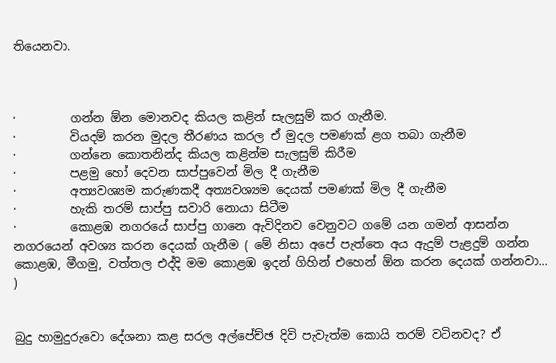තියෙනවා.



·         ගන්න ඕන මොනවද කියල කළින් සැලසුම් කර ගැනීම.
·         වියදම් කරන මුදල තීරණය කරල ඒ මුදල පමණක් ළග තබා ගැනීම
·         ගන්නෙ කොතනින්ද කියල කළින්ම සැලසුම් කිරීම
·         පළමු හෝ දෙවන සාප්පුවෙන් මිල දී ගැනීම
·         අත්‍යවශ්‍යම කරුණකදී අත්‍යවශ්‍යම දෙයක් පමණක් මිල දී ගැනීම
·         හැකි තරම් සාප්පු සවාරි නොයා සිටීම
·         කොළඹ නගරයේ සාප්පු ගානෙ ඇවිදිනව වෙනුවට ගමේ යන ගමන් ආසන්න නගරයෙන් අවශ්‍ය කරන දෙයක් ගැනීම ( මේ නිසා අපේ පැත්තෙ අය ඇදුම් පැළදුම් ගන්න කොළඹ, මීගමු, වත්තල එද්දි මම කොළඹ ඉදන් ගිහින් එහෙන් ඕන කරන දෙයක් ගන්නවා... )


බුදු හාමුදුරුවො දේශනා කළ සරල අල්පේච්ඡ දිවි පැවැත්ම කොයි තරම් වටිනවද? ඒ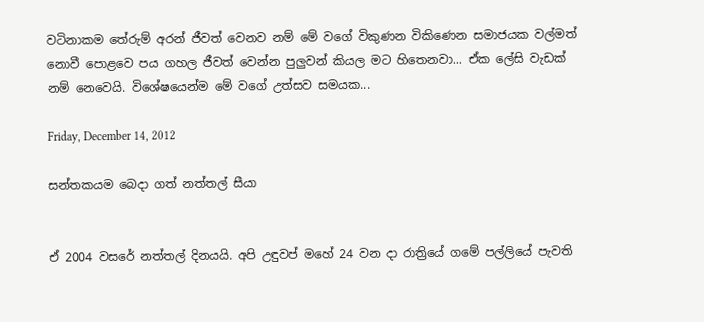වටිනාකම තේරුම් අරන් ජීවත් වෙනව නම් මේ වගේ විකුණන විකිණෙන සමාජයක වල්මත් නොවී පොළවෙ පය ගහල ජීවත් වෙන්න පුලුවන් කියල මට හිතෙනවා... ඒක ලේසි වැඩක් නම් නෙවෙයි. විශේෂයෙන්ම මේ වගේ උත්සව සමයක...

Friday, December 14, 2012

සන්තකයම බෙදා ගත් නත්තල් සීයා


ඒ 2004 වසරේ නත්තල් දිනයයි. අපි උඳුවප් මහේ 24 වන දා රාත්‍රියේ ගමේ පල්ලියේ පැවති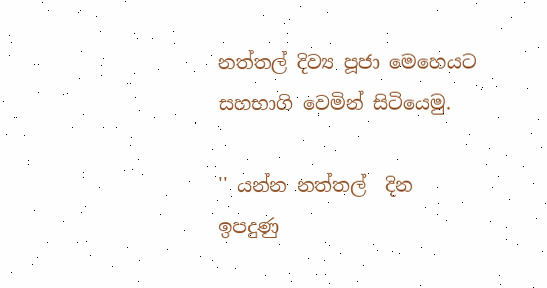නත්තල් දිව්‍ය පූජා මෙහෙයට සහභාගි වෙමින් සිටියෙමු.

'' යන්න නත්තල්  දින ඉපදුණු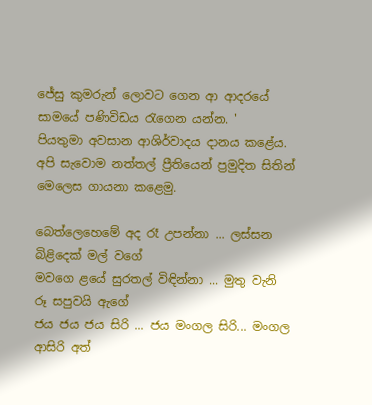ජේසු කුමරුන් ලොවට ගෙන ආ ආදරයේ සාමයේ පණිවිඩය ‍රැගෙන යන්න. '
පියතුමා අවසාන ආශිර්වාදය දානය කළේය. අපි සැවොම නත්තල් ප්‍රීතියෙන් ප්‍රමුදිත සිතින් මෙලෙස ගායනා කළෙමු.

බෙත්ලෙහෙමේ අද රෑ උපන්නා ... ලස්සන බිළිදෙක් මල් වගේ
මවගෙ ළයේ සුරතල් විඳින්නා ... මුතු වැනි රූ සපුවයි ඇගේ
ජය ජය ජය සිරි ... ජය මංගල සිරි... මංගල ආසිරි අත්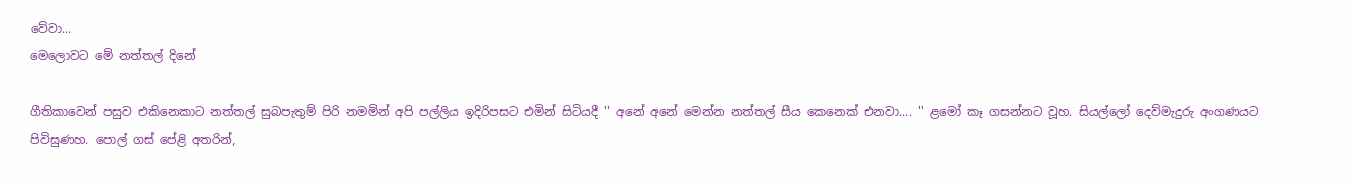වේවා...
මෙලොවට මේ නත්තල් දිනේ

ගීතිකාවෙන් පසුව එකිනෙකාට නත්තල් සුබපැතුම් පිරි නමමින් අපි පල්ලිය ඉදිරිපසට එමින් සිටියදී '' අනේ අනේ මෙන්න නත්තල් සීය කෙනෙක් එනවා.... '' ළමෝ කෑ ගසන්නට වූහ. සියල්ලෝ දෙව්මැදුරු අංගණයට පිවිසුණහ. පොල් ගස් පේළි අතරින්,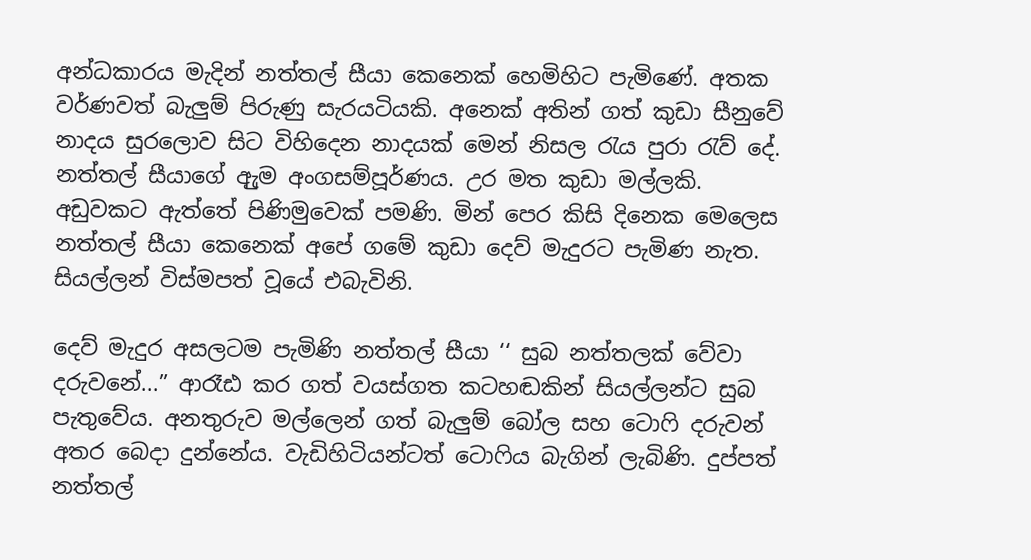අන්ධකාරය මැදින් නත්තල් සීයා කෙනෙක් හෙමිහිට පැමිණේ. අතක වර්ණවත් බැලුම් පිරුණු සැරයටියකි. අ‍නෙක් අතින් ගත් කුඩා සීනු‍වේ නාදය සුර‍ලොව සිට විහි‍දෙන නාදයක් ‍මෙන් නිසල රැය පුරා රැව් ‍දේ. නත්තල් සීයාගේ ඇුම අංගසම්පූර්ණය. උර මත කුඩා මල්ලකි. අඩුවකට ඇත්තේ පිණිමුවෙක් පමණි. මින් පෙර කිසි දිනෙක මෙලෙස නත්තල් සීයා කෙනෙක් අපේ ගමේ කුඩා දෙව් මැදුරට පැමිණ නැත. සියල්ලන් විස්මපත් වූයේ එබැවිනි.

දෙව් මැදුර අසලටම පැමිණි නත්තල් සීයා ‘‘ සුබ නත්තලක් ‍වේවා දරුවනේ...” ආරෑඪ කර ගත් වයස්ගත කටහඬකින් සියල්ලන්ට සුබ පැතුවේය. අනතුරුව මල්ලෙන් ගත් බැලුම් බෝල සහ ටොෆි දරුවන් අතර බෙදා දුන්නේය. වැඩිහිටියන්ටත් ටොෆිය බැගින් ලැබිණි. දුප්පත් නත්තල්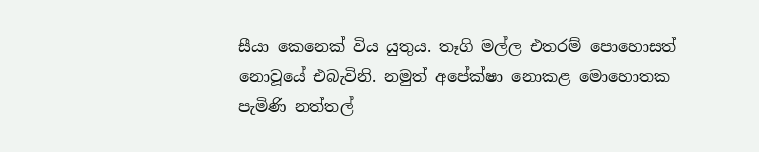සීයා කෙනෙක් විය යුතුය. තෑගි මල්ල එතරම් පොහොසත් නොවූයේ එබැවිනි. නමුත් අපේක්ෂා නොකළ මොහොතක පැමිණි නත්තල්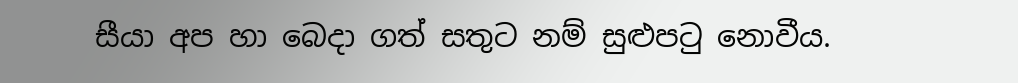සීයා අප හා බෙදා ගත් සතුට නම් සුළුපටු නොවීය.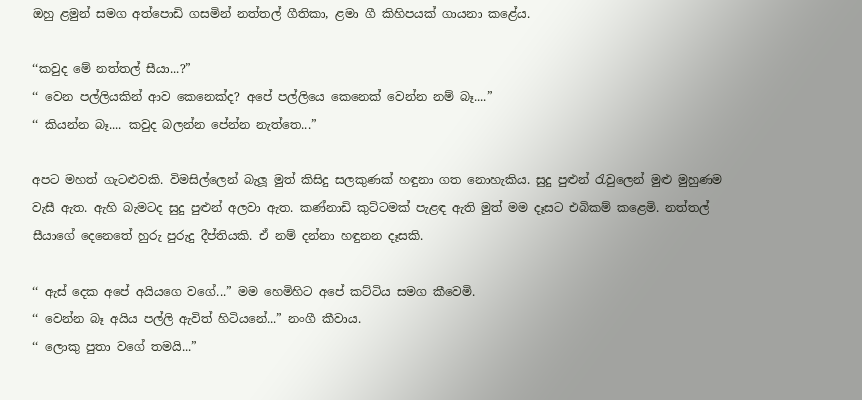ඔහු ළමුන් සමග අත්පොඩි ගසමින් නත්තල් ගීතිකා, ළමා ගී කිහිපයක් ගායනා කළේය.

‘‘කවුද මේ නත්තල් සීයා...?”
‘‘ වෙන පල්ලියකින් ආව කෙනෙක්ද? අපේ පල්ලියෙ කෙනෙක් වෙන්න නම් බෑ....”
‘‘ කියන්න බෑ.... කවුද බලන්න පේන්න නැත්තෙ...”

අපට මහත් ගැටළුවකි. විමසිල්ලෙන් බැලූ මුත් කිසිදු සලකුණක් හඳුනා ගත නොහැකිය. සුදු පුළුන් රැවුලෙන් මුළු මුහුණම වැසී ඇත. ඇහි බැමටද සුදු පුළුන් අලවා ඇත. කණ්නාඩි කුට්ටමක් පැළඳ ඇති මුත් මම දෑසට එබිකම් කළෙමි. නත්තල් සීයාගේ දෙනෙතේ හුරු පුරුදු දීප්තියකි. ඒ නම් දන්නා හඳුනන දෑසකි.

‘‘ ඇස් දෙක අපේ අයියගෙ වගේ...” මම හෙමිහිට අපේ කට්ටිය සමග කීවෙමි.
‘‘ වෙන්න බෑ අයිය පල්ලි ඇවිත් හිටියනේ...” නංගී කීවාය.
‘‘ ලොකු පුතා වගේ තමයි...”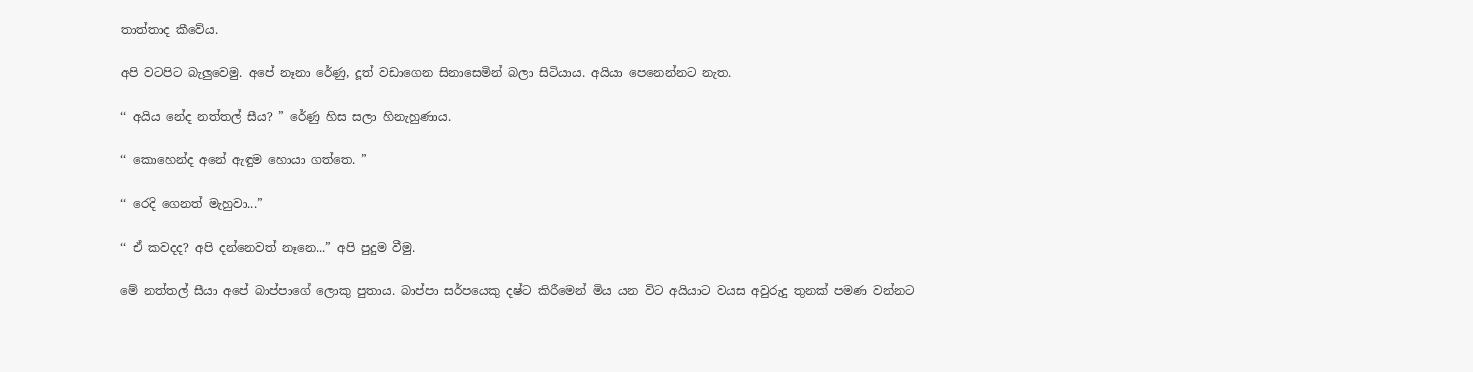තාත්තාද කීවේය.

අපි වටපිට බැලුවෙමු. අපේ නෑනා රේණු, දූත් වඩාගෙන සිනාසෙමින් බලා සිටියාය. අයියා පෙනෙන්නට නැත.

‘‘ අයිය නේද නත්තල් සීය? ” රේණු හිස සලා හිනැහුණාය.

‘‘ කොහෙන්ද අනේ ඇඳුම හොයා ගත්තෙ. ”

‘‘ රෙදි ගෙනත් මැහුවා...”

‘‘ ඒ කවදද? අපි දන්නෙවත් නෑනෙ...” අපි පුදුම වීමු.

මේ නත්තල් සීයා අපේ බාප්පාගේ ලොකු පුතාය. බාප්පා සර්පයෙකු දෂ්ට කිරීමෙන් මිය යන විට අයියාට වයස අවුරුදු තුනක් පමණ වන්නට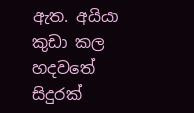ඇත. අයියා කුඩා කල හදවතේ සිදුරක්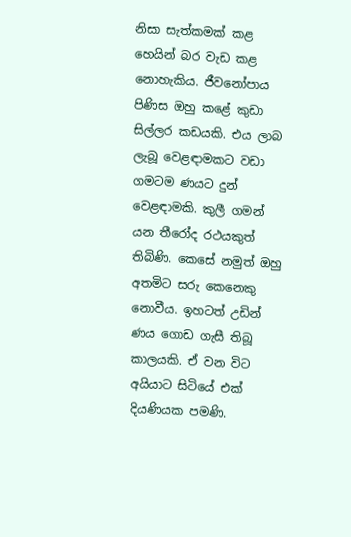නිසා සැත්කමක් කළ හෙයින් බර වැඩ කළ නොහැකිය. ජීවනෝපාය පිණිස ඔහු කළේ කුඩා සිල්ලර කඩයකි. එය ලාබ ලැබූ වෙළඳාමකට වඩා ගමටම ණයට දුන් වෙළඳාමකි. කුලී ගමන් යන තීරෝද රථයකුත් තිබිණි. කෙසේ නමුත් ඔහු අතමිට සරු කෙනෙකු නොවීය. ඉහටත් උඩින් ණය ගොඩ ගැසී තිබූ කාලයකි. ඒ වන විට අයියාට සිටියේ එක් දියණියක පමණි.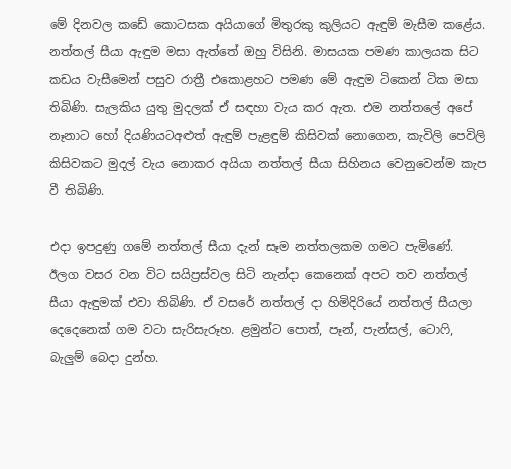මේ දිනවල කඩේ කොටසක අයියාගේ මිතුරකු කුලියට ඇඳුම් මැසීම කළේය. නත්තල් සීයා ඇඳුම මසා ඇත්තේ ඔහු විසිනි. මාසයක පමණ කාලයක සිට කඩය වැසීමෙන් පසුව රාත්‍රී එකොළහට පමණ මේ ඇඳුම ටිකෙන් ටික මසා තිබිණි. සැලකිය යුතු මුදලක් ඒ සඳහා වැය කර ඇත. එම නත්තලේ අපේ නෑනාට හෝ දියණියටඅළුත් ඇඳුම් පැළඳුම් කිසිවක් නොගෙන, කැවිලි පෙවිලි කිසිවකට මුදල් වැය නොකර අයියා නත්තල් සීයා සිහිනය වෙනුවෙන්ම කැප වී තිබිණි.

එදා ඉපදුණු ගමේ නත්තල් සීයා දැන් සෑම නත්තලකම ගමට පැමිණේ. ඊලග වසර වන විට සයිප්‍රස්වල සිටි නැන්දා කෙනෙක් අපට තව නත්තල් සීයා ඇඳුමක් එවා තිබිණි. ඒ වසරේ නත්තල් දා හිමිදිරියේ නත්තල් සීයලා දෙදෙනෙක් ගම වටා සැරිසැරූහ. ළමුන්ට පොත්, පෑන්, පැන්සල්, ටොෆි, බැලුම් බෙදා දුන්හ.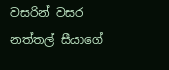වසරින් වසර නත්තල් සීයාගේ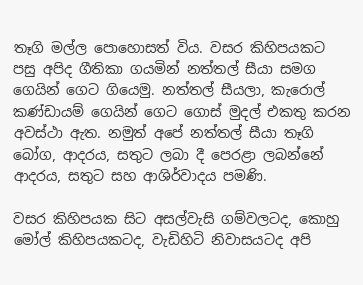තෑගි මල්ල පොහොසත් විය. වසර කිහිපයකට පසු අපිද ගීතිකා ගයමින් නත්තල් සීයා සමග ගෙයින් ගෙට ගියෙමු. නත්තල් සීයලා, කැරොල් කණ්ඩායම් ගෙයින් ගෙට ගොස් මුදල් එකතු කරන අවස්ථා ඇත. නමුත් අපේ නත්තල් සීයා තෑගි බෝග, ආදරය, සතුට ලබා දී පෙරළා ලබන්නේ ආදරය, සතුට සහ ආශිර්වාදය පමණි.

වසර කිහිපයක සිට අසල්වැසි ගම්වලටද, කොහු මෝල් කිහිපයකටද, වැඩිහිටි නිවාසයටද අපි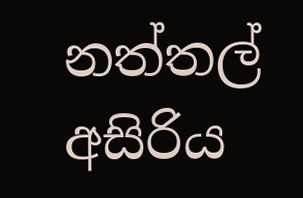නත්තල් අසිරිය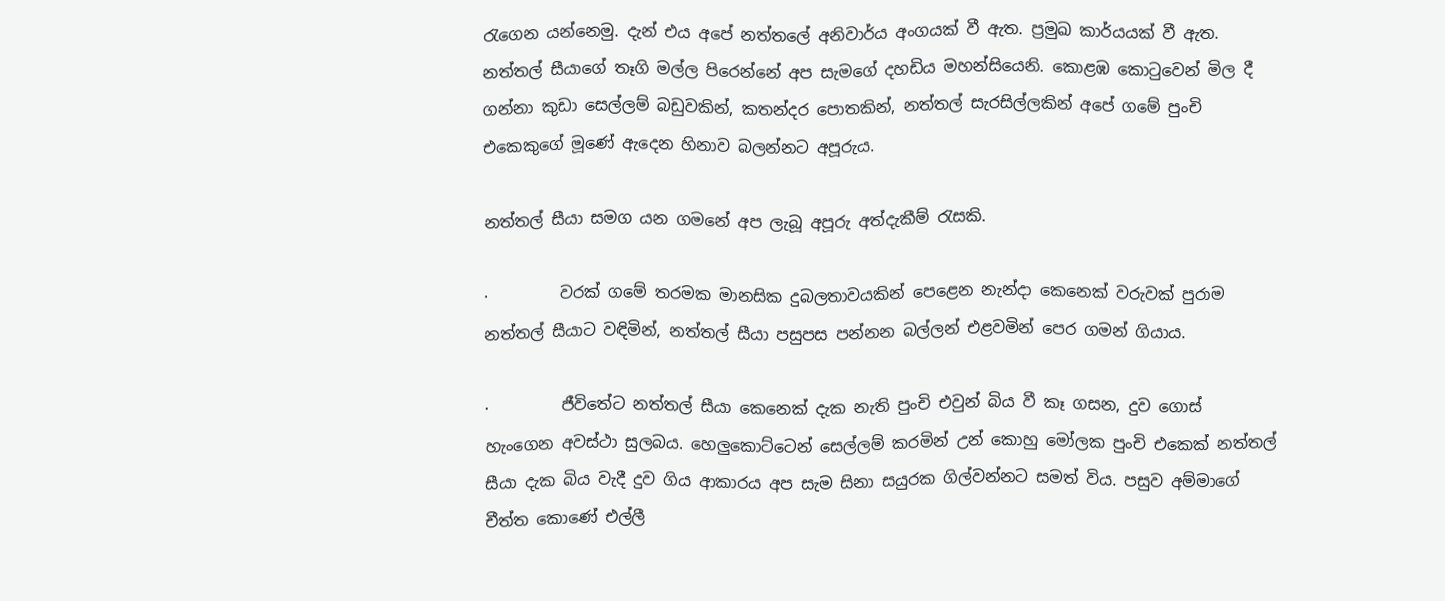රැගෙන යන්නෙමු. දැන් එය අපේ නත්තලේ අනිවාර්ය අංගයක් වී ඇත. ප්‍රමුඛ කාර්යයක් වී ඇත. නත්තල් සීයාගේ තෑගි මල්ල පිරෙන්නේ අප සැමගේ දහඩිය මහන්සියෙනි. කොළඹ කොටුවෙන් මිල දී ගන්නා කුඩා සෙල්ලම් බඩුවකින්, කතන්දර පොතකින්, නත්තල් සැරසිල්ලකින් අපේ ගමේ පුංචි එකෙකුගේ මූණේ ඇ‍දෙන හිනාව බලන්නට අපූරුය.

නත්තල් සීයා සමග යන ගමනේ අප ලැබූ අපූරු අත්දැකීම් රැසකි.

·         වරක් ගමේ තරමක මානසික දුබලතාවයකින් පෙළෙන නැන්දා කෙනෙක් වරුවක් පුරාම නත්තල් සීයාට වඳිමින්, නත්තල් සීයා පසුපස පන්නන බල්ලන් එළවමින් පෙර ගමන් ගියාය.

·         ජීවිතේට නත්තල් සීයා කෙනෙක් දැක නැති පුංචි එවුන් බිය වී කෑ ගසන, දුව ගොස් හැංගෙන අවස්ථා සුලබය. හෙලුකොට්ටෙන් සෙල්ලම් කරමින් උන් කොහු මෝලක පුංචි එකෙක් නත්තල් සීයා දැක බිය වැදී දුව ගිය ආකාරය අප සැම සිනා සයුරක ගිල්වන්නට සමත් විය. පසුව අම්මාගේ චීත්ත කොණේ එල්ලී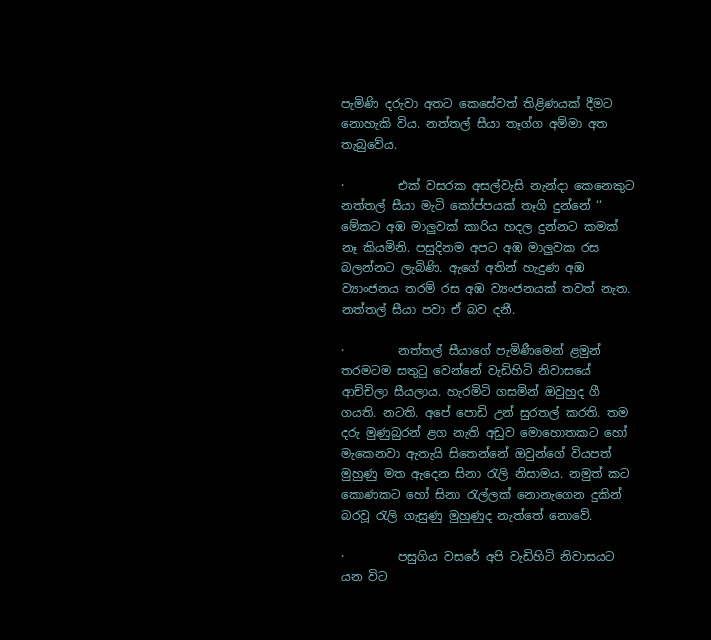පැමිණි දරුවා අතට කෙසේවත් තිළිණයක් දීමට නොහැකි විය. නත්තල් සීයා තෑග්ග අම්මා අත තැබුවේය.

·         එක් වසරක අසල්වැසි නැන්දා කෙනෙකුට නත්තල් සීයා මැටි කෝප්පයක් තෑගි දුන්නේ ‘‘ මේකට අඹ මාලුවක් කාරිය හදල දුන්නට කමක් නෑ කියමිනි. පසුදිනම අපට අඹ මාලුවක රස බලන්නට ලැබිණි. ඇගේ අතින් හැදුණ අඹ ව්‍යාංජනය තරම් රස අඹ ව්‍යංජනයක් තවත් නැත. නත්තල් සීයා පවා ඒ බව දනී.

·         නත්තල් සීයාගේ පැමිණීමෙන් ළමුන් තරමටම සතුටු වෙන්නේ වැඩිහිටි නිවාසයේ ආච්චිලා සීයලාය. හැරමිටි ගසමින් ඔවුහුද ගී ගයති. නටති. අපේ පොඩි උන් සුරතල් කරති. තම දරු මුණුබුරන් ළග නැති අඩුව මොහොතකට හෝ මැකෙනවා ඇතැයි සිතෙන්නේ ඔවුන්ගේ වියපත් මුහුණු මත ඇදෙන සිනා රැලි නිසාමය. නමුත් කට කොණකට හෝ සිනා රැල්ලක් නොනැගෙන දුකින් බරවූ රැලි ගැසුණු මුහුණුද නැත්තේ නොවේ.

·         පසුගිය වසරේ අපි වැඩිහිටි නිවාසයට යන විට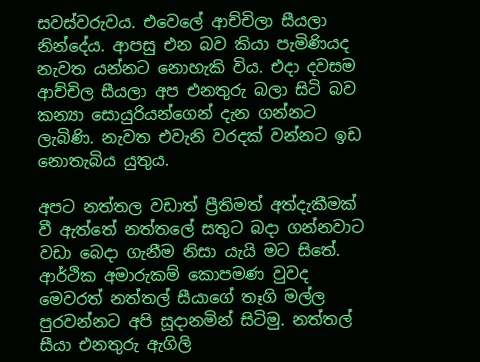සවස්වරුවය. එවෙලේ ආච්චිලා සීයලා නින්දේය. ආපසු එන බව කියා පැමිණියද නැවත යන්නට නොහැකි විය. එදා දවසම ආච්චිල සීයලා අප එනතුරු බලා සිටි බව කන්‍යා සොයුරියන්ගෙන් දැන ගන්නට ලැබිණි. නැවත එවැනි වරදක් වන්නට ඉඩ නොතැබිය යුතුය.

අපට නත්තල වඩාත් ප්‍රීතිමත් අත්දැකීමක් වී ඇත්තේ නත්තලේ සතුට බදා ගන්නවාට වඩා බෙදා ගැනීම නිසා යැයි මට සිතේ. ආර්ථික අමාරුකම් කොපමණ වුවද මෙවරත් නත්තල් සීයාගේ තෑගි මල්ල පුරවන්නට අපි සූදානමින් සිටිමු. නත්තල් සීයා එනතුරු ඇගිලි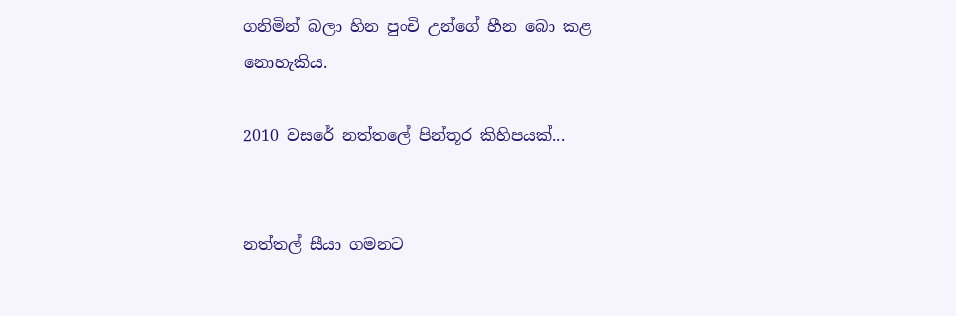ගනිමින් බලා හින පුංචි උන්ගේ හීන බො කළ නොහැකිය.

2010 වසරේ නත්තලේ පින්තූර කිහිපයක්...


නත්තල් සීයා ගමනට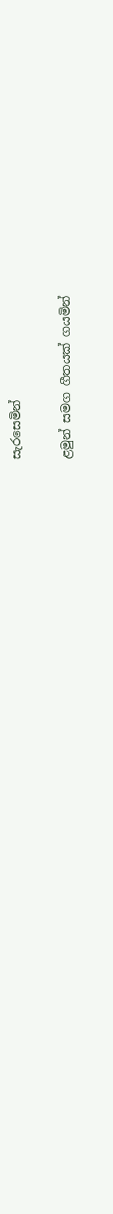සැරසෙමින්

ළමුන් සමග ගීතයක් ගයමින්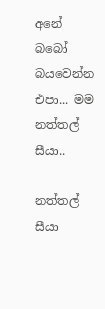අනේ බබෝ බයවෙන්න එපා... මම නත්තල් සීයා..

නත්තල් සීයා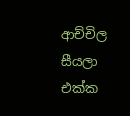ආච්චිල සීයලා එක්ක